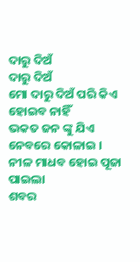ଦାରୁ ଦିଅଁ
ଦାରୁ ଦିଅଁ
ମୋ ଦାରୁ ଦିଅଁ ପରି କିଏ
ହୋଇବ ନାହିଁ
ଭକତ ଜନ ଙ୍କୁ ଯିଏ
ନେବରେ କୋଳାଇ ।
ନୀଳ ମାଧବ ହୋଇ ପୂଜା ପାଇଲା
ଶବର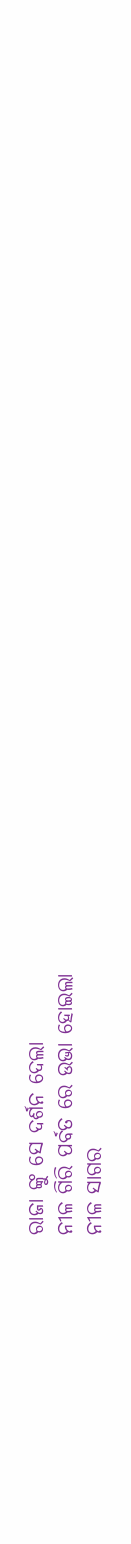ରାଜା ଙ୍କୁ ସେ ଦର୍ଶନ ଦେଲା
ନୀଳ ଗିରି ପର୍ବତ ରେ ଉଭା ହୋଇଲା
ନୀଳ ସାଗର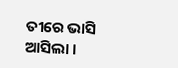ତୀରେ ଭାସି ଆସିଲା ।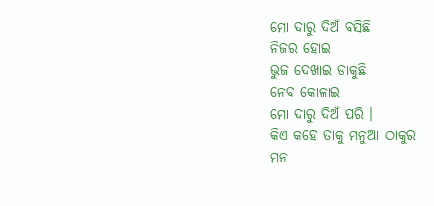ମୋ ଦାରୁ ଦିଅଁ ବସିଛି
ନିଜର ହୋଇ
ଭୁଜ ଦେଖାଇ ଡାକୁଛି
ନେବ କୋଳାଇ
ମୋ ଦାରୁ ଦିଅଁ ପରି ।
କିଏ କହେ ତାକୁ ମନୁଆ ଠାକୁର
ମନ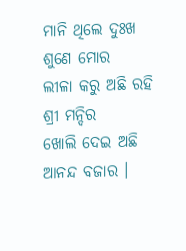ମାନି ଥିଲେ ଦୁଃଖ ଶୁଣେ ମୋର
ଲୀଳା କରୁ ଅଛି ରହି ଶ୍ରୀ ମନ୍ଦିର
ଖୋଲି ଦେଇ ଅଛି ଆନନ୍ଦ ବଜାର ।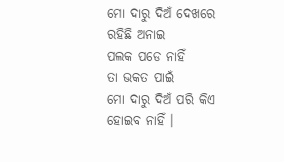ମୋ ଦାରୁ ଦିଅଁ ଦେଖରେ
ରହିଛି ଅନାଇ
ପଲକ ପଡେ ନାହିଁ
ତା ଭକତ ପାଇଁ
ମୋ ଦାରୁ ଦିଅଁ ପରି କିଏ
ହୋଇବ ନାହିଁ ।